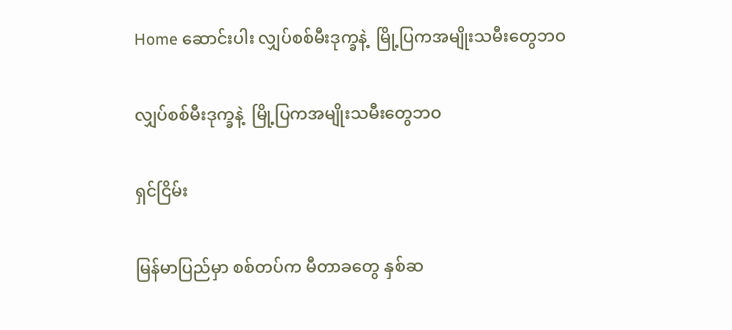Home ဆောင်းပါး လျှပ်စစ်မီးဒုက္ခနဲ့  မြို့ပြကအမျိုးသမီးတွေဘဝ

လျှပ်စစ်မီးဒုက္ခနဲ့  မြို့ပြကအမျိုးသမီးတွေဘဝ

ရှင်ငြိမ်း

မြန်မာပြည်မှာ စစ်တပ်က မီတာခတွေ နှစ်ဆ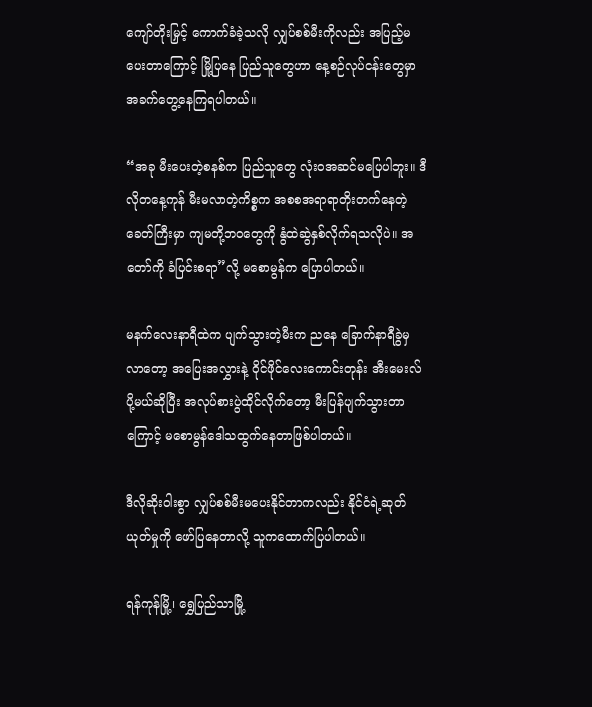ကျော်တိုးမြှင့် ကောက်ခံခဲ့သလို လျှပ်စစ်မီးကိုလည်း အပြည့်မပေးတာကြောင့် မြို့ပြနေ ပြည်သူတွေဟာ နေ့စဉ်လုပ်ငန်းတွေမှာ အခက်တွေ့နေကြရပါတယ်။

“အခု မီးပေးတဲ့စနစ်က ပြည်သူတွေ လုံးဝအဆင်မပြေပါဘူး။ ဒီလိုတနေ့ကုန် မီးမလာတဲ့ကိစ္စက အစစအရာရာတိုးတက်နေတဲ့ ခေတ်ကြီးမှာ ကျမတို့ဘဝတွေကို နွံထဲဆွဲနှစ်လိုက်ရသလိုပဲ။ အတော်ကို ခံပြင်းစရာ”လို့ မစောမွန်က ပြောပါတယ်။

မနက်လေးနာရီထဲက ပျက်သွားတဲ့မီးက ညနေ ခြောက်နာရီခွဲမှ လာတော့ အပြေးအလွှားနဲ့ ဝိုင်ဖိုင်လေးကောင်းတုန်း အီးမေးလ်ပို့မယ်ဆိုပြီး အလုပ်စားပွဲထိုင်လိုက်တော့ မီးပြန်ပျက်သွားတာကြောင့် မစောမွန်ဒေါသထွက်နေတာဖြစ်ပါတယ်။

ဒီလိုဆိုးဝါးစွာ လျှပ်စစ်မီးမပေးနိုင်တာကလည်း နိုင်ငံရဲ့ဆုတ်ယုတ်မှုကို ဖော်ပြနေတာလို့ သူကထောက်ပြပါတယ်။

ရန်ကုန်မြို့၊ ရွှေပြည်သာမြို့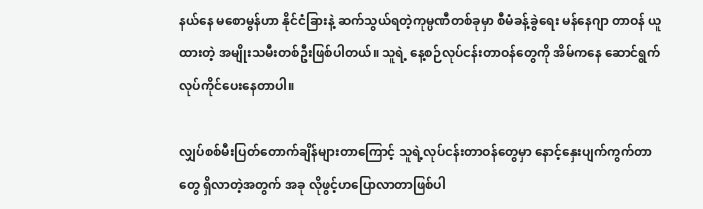နယ်နေ မစောမွန်ဟာ နိုင်ငံခြားနဲ့ ဆက်သွယ်ရတဲ့ကုမ္ပဏီတစ်ခုမှာ စီမံခန့်ခွဲရေး မန်နေဂျာ တာဝန် ယူထားတဲ့ အမျိုးသမီးတစ်ဦးဖြစ်ပါတယ်။ သူရဲ့ နေ့စဉ်လုပ်ငန်းတာဝန်တွေကို အိမ်ကနေ ဆောင်ရွက်လုပ်ကိုင်ပေးနေတာပါ။

လျှပ်စစ်မီးပြတ်တောက်ချိန်များတာကြောင့် သူရဲ့လုပ်ငန်းတာဝန်တွေမှာ နောင့်နှေးပျက်ကွက်တာတွေ ရှိလာတဲ့အတွက် အခု လိုဖွင့်ဟပြောလာတာဖြစ်ပါ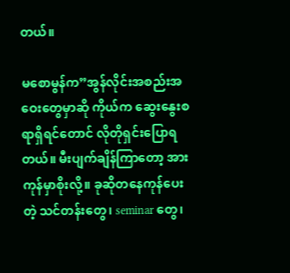တယ်။

မစောမွန်က”အွန်လိုင်းအစည်းအဝေးတွေမှာဆို ကိုယ်က ဆွေးနွေးစရာရှိရင်တောင် လိုတိုရှင်းပြောရတယ်။ မီးပျက်ချိန်ကြာတော့ အားကုန်မှာစိုးလို့။ ခုဆိုတနေကုန်ပေးတဲ့ သင်တန်းတွေ၊ seminar တွေ၊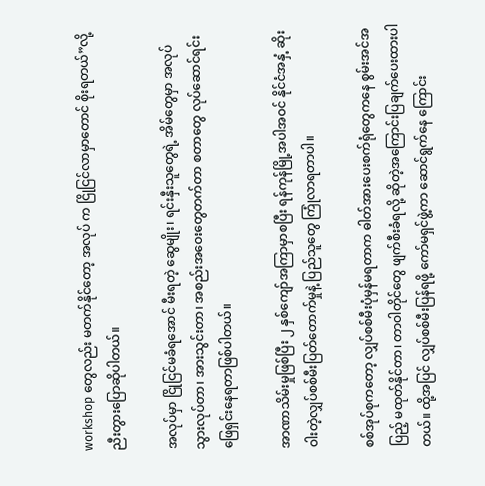workshop တွေလည်း မတက်နိုင်တော့ အလုပ် က ငြိုငြင်လာမှာတောင် စိုးရတယ်”လို့ ညီးတွားပြောဆိုပါတယ်။

အလုပ်မှာ ငြိုငြင်မခံရအောင် မီးရတဲ့ ဆွေမျိုး၊ ရင်းနှီးသူတွေရဲ့ အိမ်တွေမှာ အလုပ်သွားလုပ်တာ၊ အားသွင်းတာ၊ အစည်းအဝေးတွေတက်တာ စတာတွေ လုပ်ဆောင်ရင်း ဖြေရှင်းနေရတာဖြစ်ပါတယ်။

အာဏာသိမ်းမှုဖြစ်ပြီး ၂ နှစ်ကျော်အကြာမှာစပြီး ရန်ကုန်မြို့အပါအဝင် နိုင်ငံအနှံ့ ဆိုးဝါးတဲ့လျှပ်စစ်မီးပြတ်တောက်မှုနဲ့ ပြည်သူတွေ ကြုံလာရတာပါ။

စစ်အုပ်စုကတော့ လျှပ်စစ်မီးပုံမှန်မရတာက ဓါတ်အားပေးစက်ရုံတွေကနေ စွမ်းအင်အပြည့် မထုတ်နိုင်တာ၊ တာဝါတိုင်တွေ ဖျက်စီးခံရလို့ ဆိုတဲ့အကြောင်းပြချက်ပေးထားပါတယ်။ ထို့အပြင် လျှပ်စစ်မီးပြန်ရဖို့ ကော်မရှင်ဖွဲ့ကာ ဆောင်ရွက်နေ ကြောင်း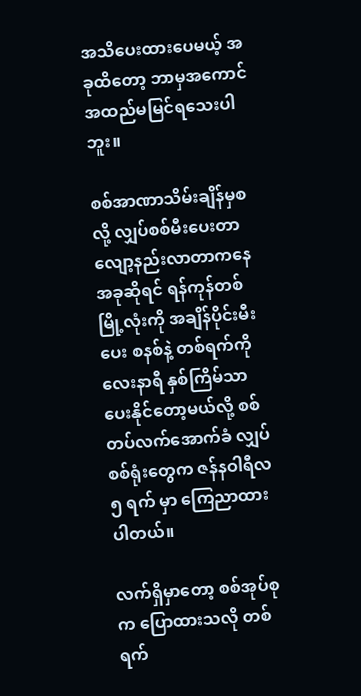အသိပေးထားပေမယ့် အခုထိတော့ ဘာမှအကောင်အထည်မမြင်ရသေးပါဘူး။

စစ်အာဏာသိမ်းချိန်မှစလို့ လျှပ်စစ်မီးပေးတာလျော့နည်းလာတာကနေ အခုဆိုရင် ရန်ကုန်တစ်မြို့လုံးကို အချိန်ပိုင်းမီးပေး စနစ်နဲ့ တစ်ရက်ကို လေးနာရီ နှစ်ကြိမ်သာ ပေးနိုင်တော့မယ်လို့ စစ်တပ်လက်အောက်ခံ လျှပ်စစ်ရုံးတွေက ဇန်နဝါရီလ ၅ ရက် မှာ ကြေညာထားပါတယ်။

လက်ရှိမှာတော့ စစ်အုပ်စုက ပြောထားသလို တစ်ရက်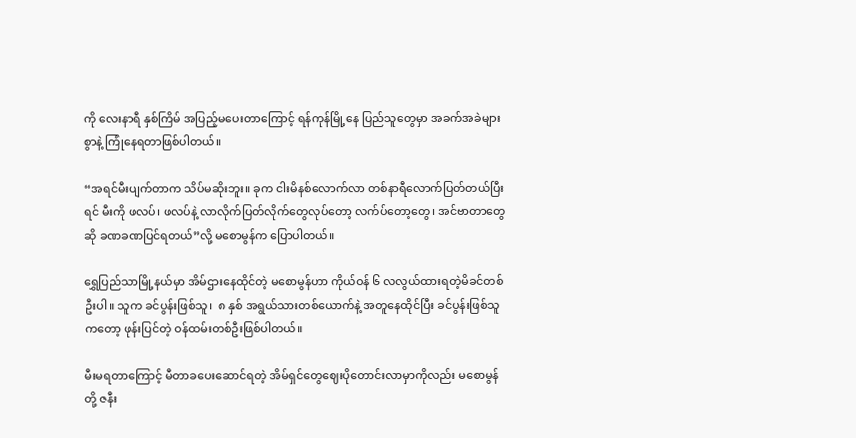ကို လေးနာရီ နှစ်ကြိမ် အပြည့်မပေးတာကြောင့် ရန်ကုန်မြို့နေ ပြည်သူတွေမှာ အခက်အခဲများစွာနဲ့ ကြုံနေရတာဖြစ်ပါတယ်။

“အရင်မီးပျက်တာက သိပ်မဆိုးဘူး။ ခုက ငါးမိနစ်လောက်လာ တစ်နာရီလောက်ပြတ်တယ်ပြီးရင် မီးကို ဖလပ်၊ ဖလပ်နဲ့ လာလိုက်ပြတ်လိုက်တွေလုပ်တော့ လက်ပ်တော့တွေ၊ အင်ဗာတာတွေဆို ခဏခဏပြင်ရတယ်”လို့ မစောမွန်က ပြောပါတယ်။

ရွှေပြည်သာမြို့နယ်မှာ အိမ်ဌားနေထိုင်တဲ့ မစောမွန်ဟာ ကိုယ်ဝန် ၆ လလွယ်ထားရတဲ့မိခင်တစ်ဦးပါ။ သူက ခင်ပွန်းဖြစ်သူ၊  ၈ နှစ် အရွယ်သားတစ်ယောက်နဲ့ အတူနေထိုင်ပြီး ခင်ပွန်းဖြစ်သူကတော့ ဖုန်းပြင်တဲ့ ဝန်ထမ်းတစ်ဦးဖြစ်ပါတယ်။

မီးမရတာကြောင့် မီတာခပေးဆောင်ရတဲ့ အိမ်ရှင်တွေဈေးပိုတောင်းလာမှာကိုလည်း မစောမွန်တို့ ဇနီး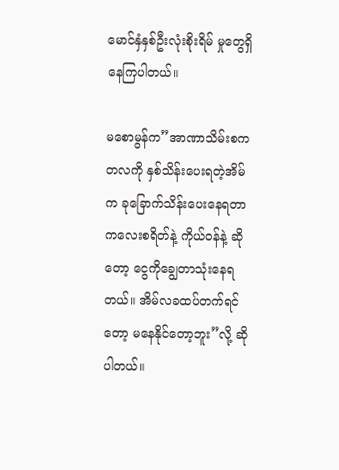မောင်နှံနှစ်ဦးလုံးစိုးရိမ် မှုတွေရှိနေကြပါတယ်။

မစောမွန်က”အာဏာသိမ်းစက တလကို နှစ်သိန်းပေးရတဲ့အိမ်က ခုခြောက်သိန်းပေးနေရတာ ကလေးစရိတ်နဲ့ ကိုယ်ဝန်နဲ့ ဆိုတော့ ငွေကိုချွေတာသုံးနေရတယ်။ အိမ်လခထပ်တက်ရင်တော့ မနေနိုင်တော့ဘူး”လို့ ဆိုပါတယ်။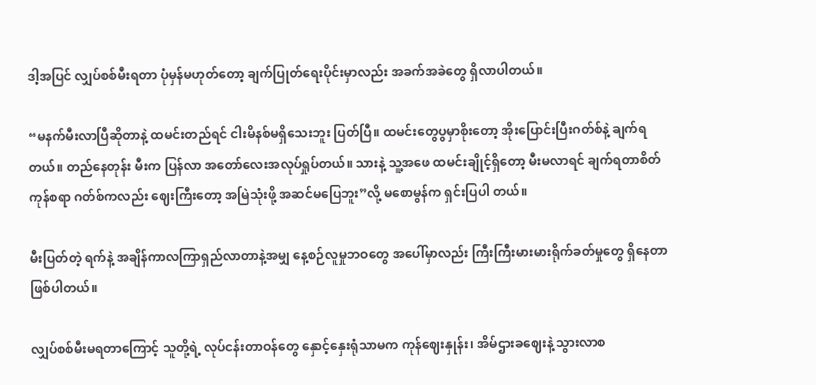ဒါ့အပြင် လျှပ်စစ်မီးရတာ ပုံမှန်မဟုတ်တော့ ချက်ပြုတ်ရေးပိုင်းမှာလည်း အခက်အခဲတွေ ရှိလာပါတယ်။

“မနက်မီးလာပြီဆိုတာနဲ့ ထမင်းတည်ရင် ငါးမိနစ်မရှိသေးဘူး ပြတ်ပြီ။ ထမင်းတွေပွမှာစိုးတော့ အိုးပြောင်းပြီးဂတ်စ်နဲ့ ချက်ရတယ်။ တည်နေတုန်း မီးက ပြန်လာ အတော်လေးအလုပ်ရှုပ်တယ်။ သားနဲ့ သူ့အဖေ ထမင်းချိုင့်ရှိတော့ မီးမလာရင် ချက်ရတာစိတ်ကုန်စရာ ဂတ်စ်ကလည်း ဈေးကြီးတော့ အမြဲသုံးဖို့ အဆင်မပြေဘူး”လို့ မစောမွန်က ရှင်းပြပါ တယ်။

မီးပြတ်တဲ့ ရက်နဲ့ အချိန်ကာလကြာရှည်လာတာနဲ့အမျှ နေ့စဉ်လူမှုဘဝတွေ အပေါ်မှာလည်း ကြီးကြီးမားမားရိုက်ခတ်မှုတွေ ရှိနေတာဖြစ်ပါတယ်။

လျှပ်စစ်မီးမရတာကြောင့် သူတို့ရဲ့ လုပ်ငန်းတာဝန်တွေ နှောင့်နှေးရုံသာမက ကုန်ဈေးနှုန်း၊ အိမ်ဌားခဈေးနဲ့ သွားလာစ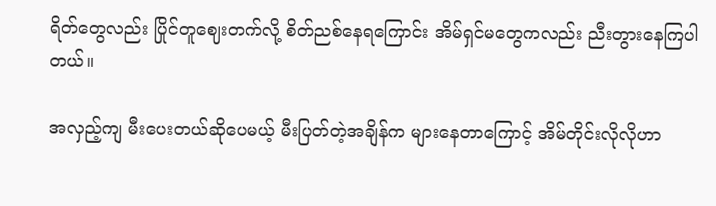ရိတ်တွေလည်း ပြိုင်တူဈေးတက်လို့ စိတ်ညစ်နေရကြောင်း အိမ်ရှင်မတွေကလည်း ညီးတွားနေကြပါတယ်။

အလှည့်ကျ မီးပေးတယ်ဆိုပေမယ့် မီးပြတ်တဲ့အချိန်က များနေတာကြောင့် အိမ်တိုင်းလိုလိုဟာ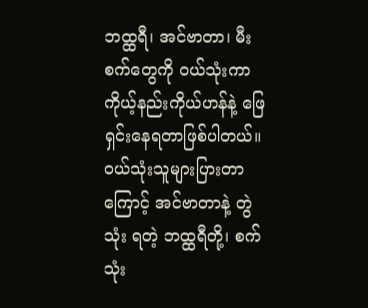ဘထ္ထရီ၊ အင်ဗာတာ၊ မီးစက်တွေကို ဝယ်သုံးကာ ကိုယ့်နည်းကိုယ်ဟန်နဲ့ ဖြေရှင်းနေရတာဖြစ်ပါတယ်။ ဝယ်သုံးသူများပြားတာကြောင့် အင်ဗာတာနဲ့ တွဲသုံး ရတဲ့ ဘထ္ထရီတို့၊ စက်သုံး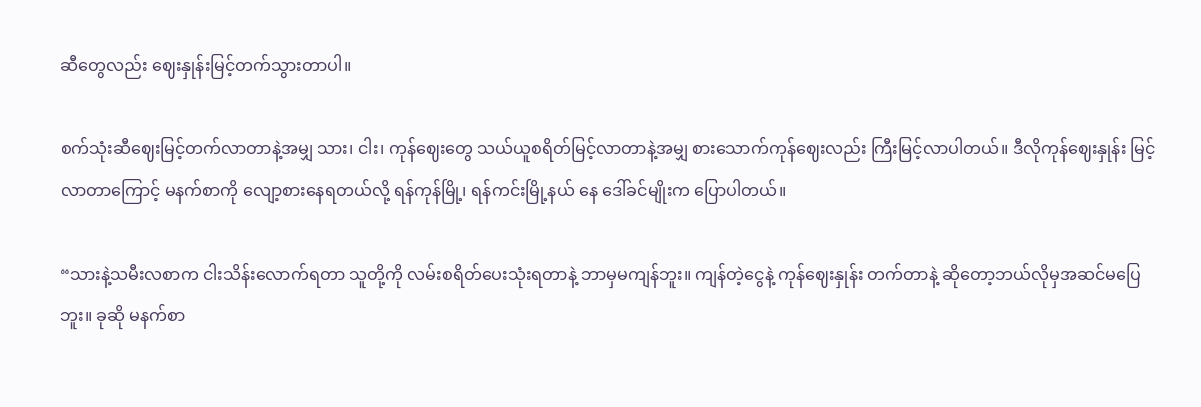ဆီတွေလည်း ဈေးနှုန်းမြင့်တက်သွားတာပါ။

စက်သုံးဆီဈေးမြင့်တက်လာတာနဲ့အမျှ သား၊ ငါး၊ ကုန်ဈေးတွေ သယ်ယူစရိတ်မြင့်လာတာနဲ့အမျှ စားသောက်ကုန်ဈေးလည်း ကြီးမြင့်လာပါတယ်။ ဒီလိုကုန်ဈေးနှုန်း မြင့်လာတာကြောင့် မနက်စာကို လျော့စားနေရတယ်လို့ ရန်ကုန်မြို့၊ ရန်ကင်းမြို့နယ် နေ ဒေါ်ခင်မျိုးက ပြောပါတယ်။

“သားနဲ့သမီးလစာက ငါးသိန်းလောက်ရတာ သူတို့ကို လမ်းစရိတ်ပေးသုံးရတာနဲ့ ဘာမှမကျန်ဘူး။ ကျန်တဲ့ငွေနဲ့ ကုန်ဈေးနှုန်း တက်တာနဲ့ ဆိုတော့ဘယ်လိုမှအဆင်မပြေဘူး။ ခုဆို မနက်စာ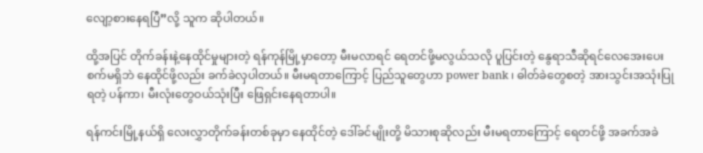လျော့စားနေရပြီ”လို့ သူက ဆိုပါတယ်။

ထို့အပြင် တိုက်ခန်းနဲ့နေထိုင်မှုများတဲ့ ရန်ကုန်မြို့မှာတော့ မီးမလာရင် ရေတင်ဖို့မလွယ်သလို ပူပြင်းတဲ့ နွေရာသီဆိုရင်လေအေးပေးစက်မရှိဘဲ နေထိုင်ဖို့လည်း ခက်ခဲလှပါတယ်။ မီးမရတာကြောင့် ပြည်သူတွေဟာ power bank ၊ ဓါတ်ခဲတွေစတဲ့ အားသွင်းအသုံးပြုရတဲ့ ပန်ကာ၊ မီးလုံးတွေဝယ်သုံးပြီး ဖြေရှင်းနေရတာပါ။

ရန်ကင်းမြို့နယ်ရှိ လေးလွှာတိုက်ခန်းတစ်ခုမှာ နေထိုင်တဲ့ ဒေါ်ခင်မျိုးတို့ မိသားစုဆိုလည်း မီးမရတာကြောင့် ရေတင်ဖို့ အခက်အခဲ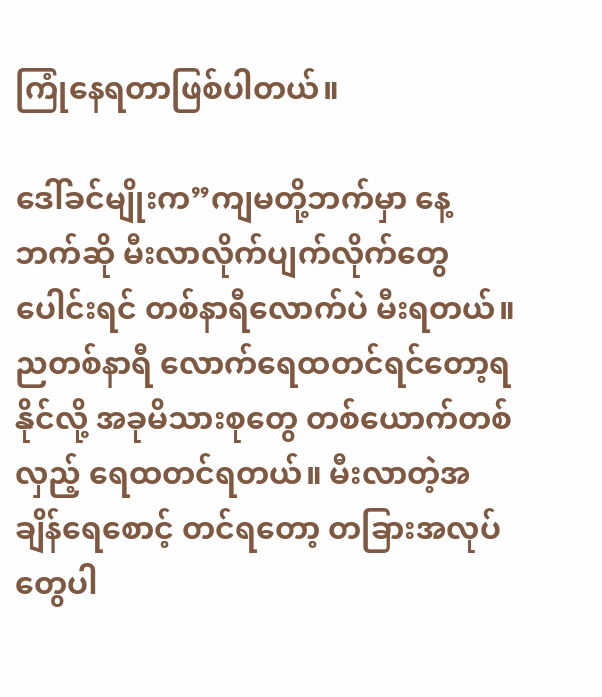ကြုံနေရတာဖြစ်ပါတယ်။

ဒေါ်ခင်မျိုးက”ကျမတို့ဘက်မှာ နေ့ဘက်ဆို မီးလာလိုက်ပျက်လိုက်တွေပေါင်းရင် တစ်နာရီလောက်ပဲ မီးရတယ်။ ညတစ်နာရီ လောက်ရေထတင်ရင်တော့ရနိုင်လို့ အခုမိသားစုတွေ တစ်ယောက်တစ်လှည့် ရေထတင်ရတယ်။ မီးလာတဲ့အချိန်ရေစောင့် တင်ရတော့ တခြားအလုပ်တွေပါ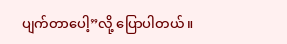ပျက်တာပေါ့”လို့ ပြောပါတယ်။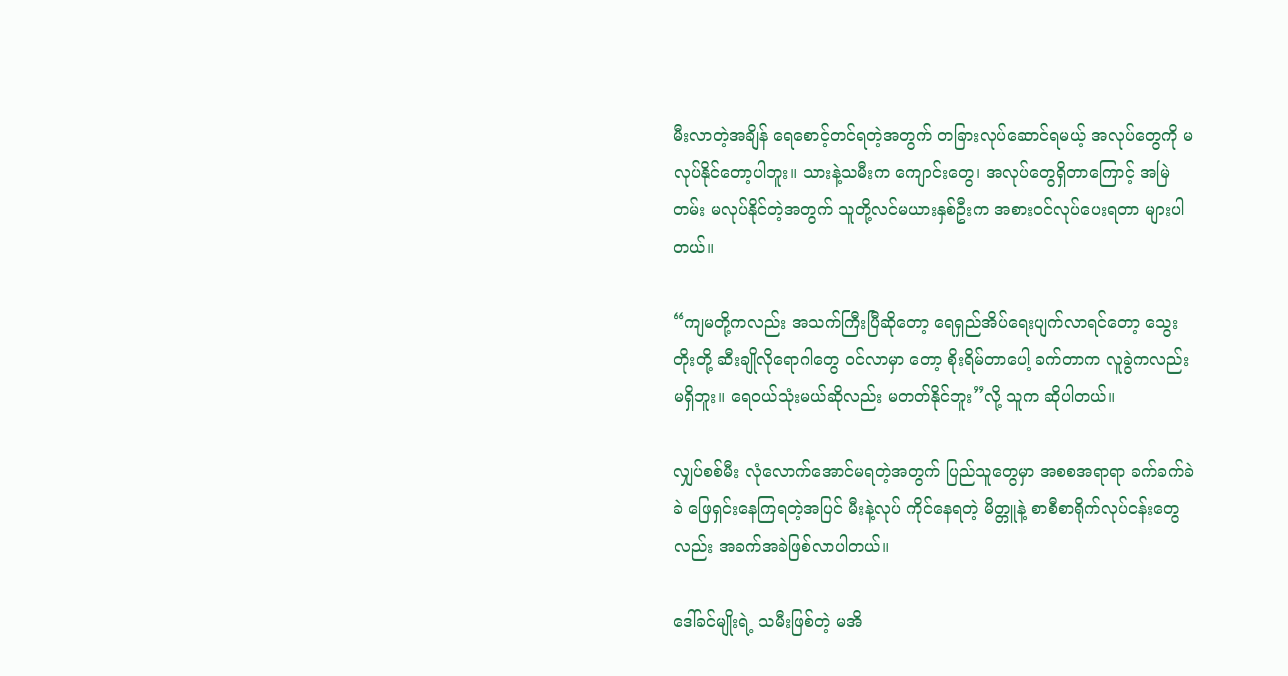မီးလာတဲ့အချိန် ရေစောင့်တင်ရတဲ့အတွက် တခြားလုပ်ဆောင်ရမယ့် အလုပ်တွေကို မလုပ်နိုင်တော့ပါဘူး။ သားနဲ့သမီးက ကျောင်းတွေ၊ အလုပ်တွေရှိတာကြောင့် အမြဲတမ်း မလုပ်နိုင်တဲ့အတွက် သူတို့လင်မယားနှစ်ဦးက အစားဝင်လုပ်ပေးရတာ များပါတယ်။

“ကျမတို့ကလည်း အသက်ကြီးပြီဆိုတော့ ရေရှည်အိပ်ရေးပျက်လာရင်တော့ သွေးတိုးတို့ ဆီးချိုလိုရောဂါတွေ ဝင်လာမှာ တော့ စိုးရိမ်တာပေါ့ ခက်တာက လူခွဲကလည်းမရှိဘူး။ ရေဝယ်သုံးမယ်ဆိုလည်း မတတ်နိုင်ဘူး”လို့ သူက ဆိုပါတယ်။

လျှပ်စစ်မီး လုံလောက်အောင်မရတဲ့အတွက် ပြည်သူတွေမှာ အစစအရာရာ ခက်ခက်ခဲခဲ ဖြေရှင်းနေကြရတဲ့အပြင် မီးနဲ့လုပ် ကိုင်နေရတဲ့ မိတ္တူနဲ့ စာစီစာရိုက်လုပ်ငန်းတွေလည်း အခက်အခဲဖြစ်လာပါတယ်။

ဒေါ်ခင်မျိုးရဲ့ သမီးဖြစ်တဲ့ မအိ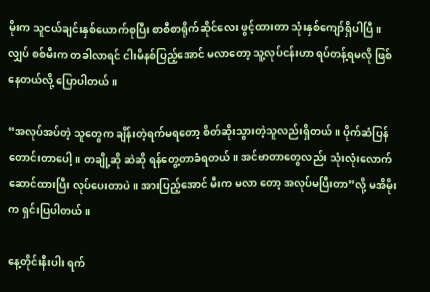မိုးက သူငယ်ချင်းနှစ်ယောက်စုပြီး စာစီစာရိုက်ဆိုင်လေး ဖွင့်ထားတာ သုံးနှစ်ကျော်ရှိပါပြီ။ လျှပ် စစ်မီးက တခါလာရင် ငါးမိနစ်ပြည့်အောင် မလာတော့ သူ့လုပ်ငန်းဟာ ရပ်တန့်ရမလို ဖြစ်နေတယ်လို့ ပြောပါတယ်။

“အလုပ်အပ်တဲ့ သူတွေက ချိန်းတဲ့ရက်မရတော့ စိတ်ဆိုးသွားတဲ့သူလည်းရှိတယ်။ ပိုက်ဆံပြန်တောင်းတာပေါ့။ တချို့ဆို ဆဲဆို ရန်တွေ့တာခံရတယ်။ အင်ဗာတာတွေလည်း သုံးလုံးလောက်ဆောင်ထားပြီး လုပ်ပေးတာပဲ။ အားပြည့်အောင် မီးက မလာ တော့ အလုပ်မပြီးတာ”လို့ မအိမိုးက ရှင်းပြပါတယ်။

နေ့တိုင်းနီးပါး ရက်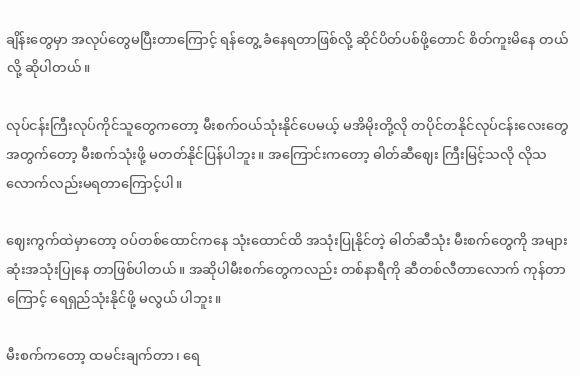ချိန်းတွေမှာ အလုပ်တွေမပြီးတာကြောင့် ရန်တွေ့ ခံနေရတာဖြစ်လို့ ဆိုင်ပိတ်ပစ်ဖို့တောင် စိတ်ကူးမိနေ တယ်လို့ ဆိုပါတယ်။

လုပ်ငန်းကြီးလုပ်ကိုင်သူတွေကတော့ မီးစက်ဝယ်သုံးနိုင်ပေမယ့် မအိမိုးတို့လို တပိုင်တနိုင်လုပ်ငန်းလေးတွေအတွက်တော့ မီးစက်သုံးဖို့ မတတ်နိုင်ပြန်ပါဘူး။ အကြောင်းကတော့ ဓါတ်ဆီဈေး ကြီးမြင့်သလို လိုသလောက်လည်းမရတာကြောင့်ပါ။

ဈေးကွက်ထဲမှာတော့ ဝပ်တစ်ထောင်ကနေ သုံးထောင်ထိ အသုံးပြုနိုင်တဲ့ ဓါတ်ဆီသုံး မီးစက်တွေကို အများဆုံးအသုံးပြုနေ တာဖြစ်ပါတယ်။ အဆိုပါမီးစက်တွေကလည်း တစ်နာရီကို ဆီတစ်လီတာလောက် ကုန်တာကြောင့် ရေရှည်သုံးနိုင်ဖို့ မလွယ် ပါဘူး။

မီးစက်ကတော့ ထမင်းချက်တာ၊ ရေ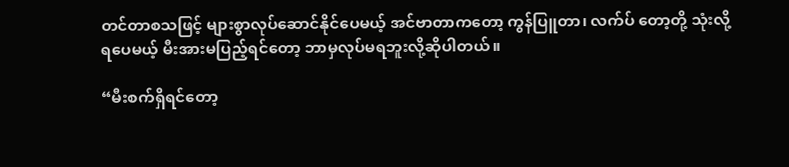တင်တာစသဖြင့် များစွာလုပ်ဆောင်နိုင်ပေမယ့် အင်ဗာတာကတော့ ကွန်ပြူတာ၊ လက်ပ် တော့တို့ သုံးလို့ရပေမယ့် မီးအားမပြည့်ရင်တော့ ဘာမှလုပ်မရဘူးလို့ဆိုပါတယ်။

“မီးစက်ရှိရင်တော့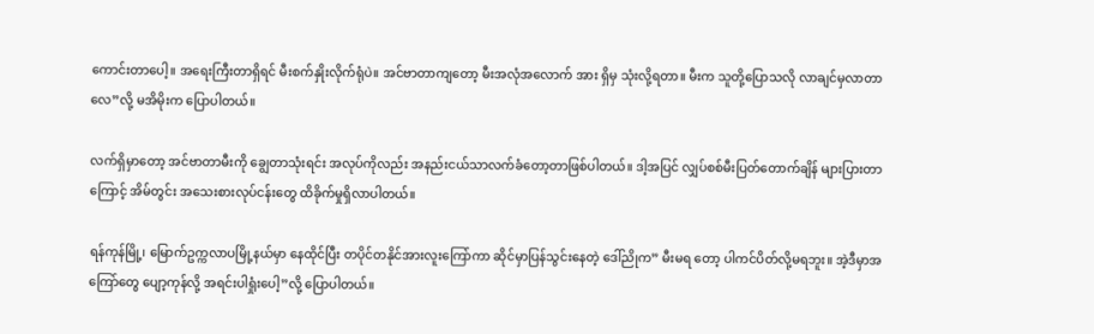ကောင်းတာပေါ့။ အရေးကြီးတာရှိရင် မီးစက်နှိုးလိုက်ရုံပဲ။ အင်ဗာတာကျတော့ မီးအလုံအလောက် အား ရှိမှ သုံးလို့ရတာ။ မီးက သူတို့ပြောသလို လာချင်မှလာတာလေ”လို့ မအိမိုးက ပြောပါတယ်။

လက်ရှိမှာတော့ အင်ဗာတာမီးကို ချွေတာသုံးရင်း အလုပ်ကိုလည်း အနည်းငယ်သာလက်ခံတော့တာဖြစ်ပါတယ်။ ဒါ့အပြင် လျှပ်စစ်မီးပြတ်တောက်ချိန် များပြားတာကြောင့် အိမ်တွင်း အသေးစားလုပ်ငန်းတွေ ထိခိုက်မှုရှိလာပါတယ်။

ရန်ကုန်မြို့၊ မြောက်ဥက္ကလာပမြို့နယ်မှာ နေထိုင်ပြီး တပိုင်တနိုင်အားလူးကြော်ကာ ဆိုင်မှာပြန်သွင်းနေတဲ့ ဒေါ်ညိုက” မီးမရ တော့ ပါကင်ပိတ်လို့မရဘူး။ အဲ့ဒီမှာအကြော်တွေ ပျော့ကုန်လို့ အရင်းပါရှုံးပေါ့”လို့ ပြောပါတယ်။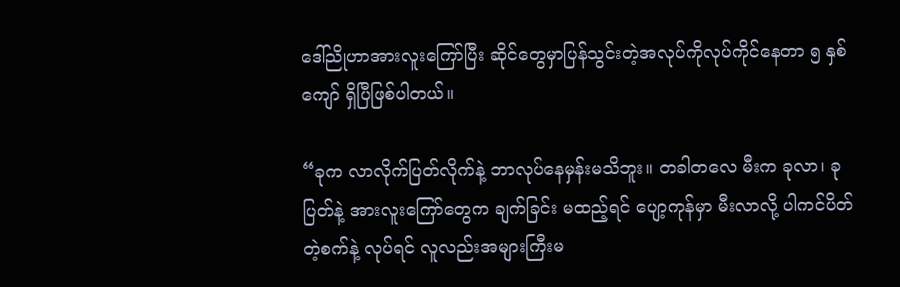ဒေါ်ညိုဟာအားလူးကြော်ပြီး ဆိုင်တွေမှာပြန်သွင်းတဲ့အလုပ်ကိုလုပ်ကိုင်နေတာ ၅ နှစ်ကျော် ရှိပြီဖြစ်ပါတယ်။

“ခုက လာလိုက်ပြတ်လိုက်နဲ့ ဘာလုပ်နေမှန်းမသိဘူး။ တခါတလေ မီးက ခုလာ၊ ခုပြတ်နဲ့ အားလူးကြော်တွေက ချက်ခြင်း မထည့်ရင် ပျော့ကုန်မှာ မီးလာလို့ ပါကင်ပိတ်တဲ့စက်နဲ့ လုပ်ရင် လူလည်းအများကြီးမ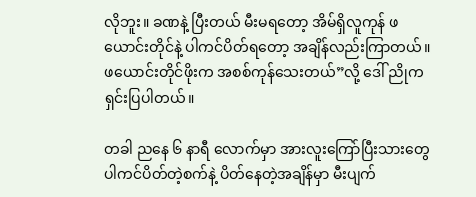လိုဘူး။ ခဏနဲ့ ပြီးတယ် မီးမရတော့ အိမ်ရှိလူကုန် ဖယောင်းတိုင်နဲ့ ပါကင်ပိတ်ရတော့ အချိန်လည်းကြာတယ်။ ဖယောင်းတိုင်ဖိုးက အစစ်ကုန်သေးတယ်”လို့ ဒေါ် ညိုက ရှင်းပြပါတယ်။

တခါ ညနေ ၆ နာရီ လောက်မှာ အားလူးကြော်ပြီးသားတွေ ပါကင်ပိတ်တဲ့စက်နဲ့ ပိတ်နေတဲ့အချိန်မှာ မီးပျက်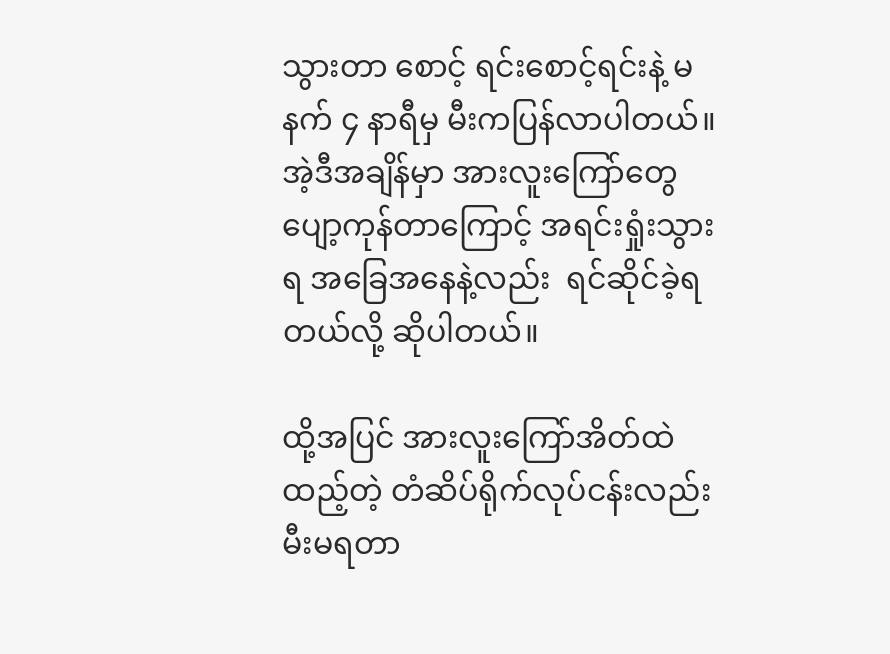သွားတာ စောင့် ရင်းစောင့်ရင်းနဲ့ မနက် ၄ နာရီမှ မီးကပြန်လာပါတယ်။ အဲ့ဒီအချိန်မှာ အားလူးကြော်တွေပျော့ကုန်တာကြောင့် အရင်းရှုံးသွားရ အခြေအနေနဲ့လည်း  ရင်ဆိုင်ခဲ့ရတယ်လို့ ဆိုပါတယ်။

ထို့အပြင် အားလူးကြော်အိတ်ထဲထည့်တဲ့ တံဆိပ်ရိုက်လုပ်ငန်းလည်း မီးမရတာ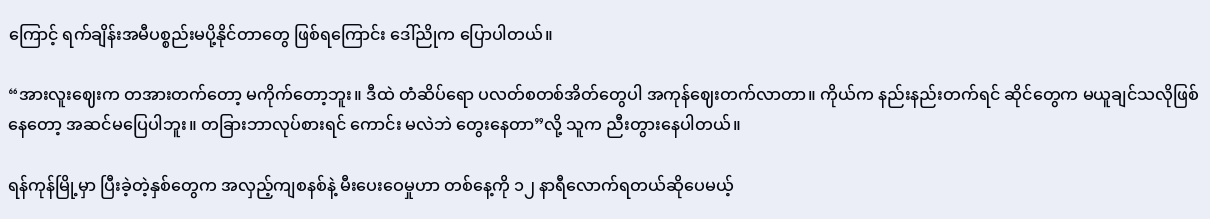ကြောင့် ရက်ချိန်းအမီပစ္စည်းမပို့နိုင်တာတွေ ဖြစ်ရကြောင်း ဒေါ်ညိုက ပြောပါတယ်။

“အားလူးဈေးက တအားတက်တော့ မကိုက်တော့ဘူး။ ဒီထဲ တံဆိပ်ရော ပလတ်စတစ်အိတ်တွေပါ အကုန်ဈေးတက်လာတာ။ ကိုယ်က နည်းနည်းတက်ရင် ဆိုင်တွေက မယူချင်သလိုဖြစ်နေတော့ အဆင်မပြေပါဘူး။ တခြားဘာလုပ်စားရင် ကောင်း မလဲဘဲ တွေးနေတာ”လို့ သူက ညီးတွားနေပါတယ်။

ရန်ကုန်မြို့မှာ ပြီးခဲ့တဲ့နှစ်တွေက အလှည့်ကျစနစ်နဲ့ မီးပေးဝေမှုဟာ တစ်နေ့ကို ၁၂ နာရီလောက်ရတယ်ဆိုပေမယ့်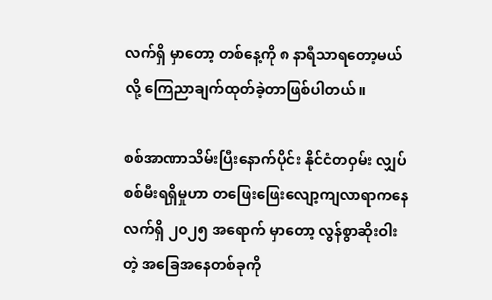လက်ရှိ မှာတော့ တစ်နေ့ကို ၈ နာရီသာရတော့မယ်လို့ ကြေညာချက်ထုတ်ခဲ့တာဖြစ်ပါတယ်။

စစ်အာဏာသိမ်းပြီးနောက်ပိုင်း နိုင်ငံတဝှမ်း လျှပ်စစ်မီးရရှိမှုဟာ တဖြေးဖြေးလျော့ကျလာရာကနေ လက်ရှိ ၂၀၂၅ အရောက် မှာတော့ လွန်စွာဆိုးဝါးတဲ့ အခြေအနေတစ်ခုကို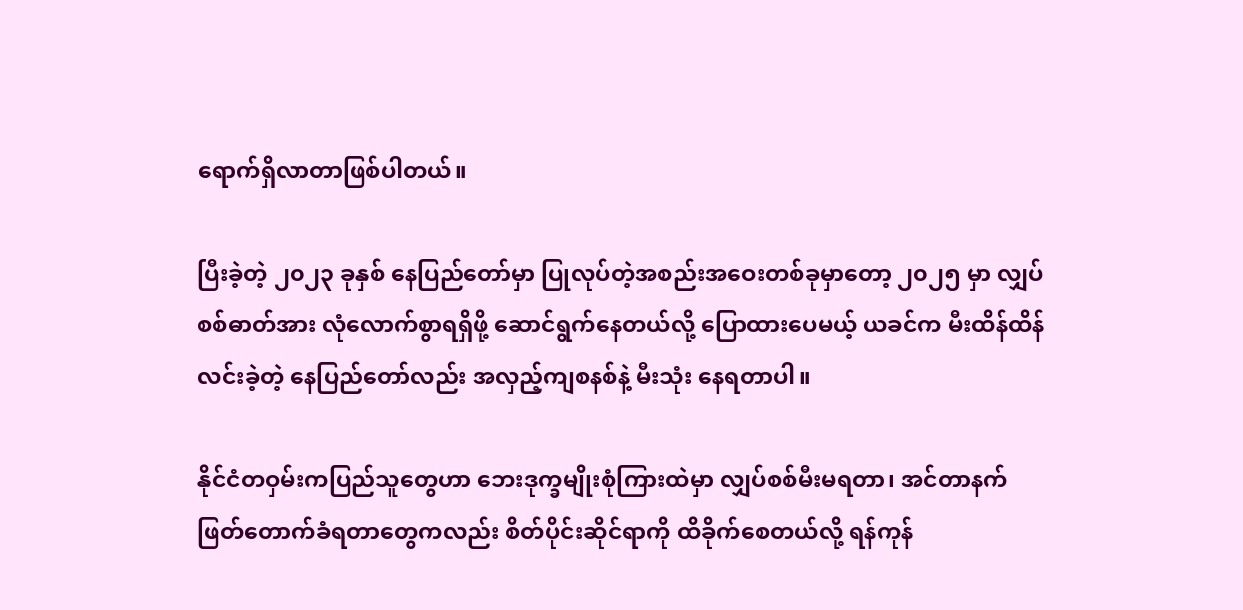ရောက်ရှိလာတာဖြစ်ပါတယ်။

ပြီးခဲ့တဲ့ ၂၀၂၃ ခုနှစ် နေပြည်တော်မှာ ပြုလုပ်တဲ့အစည်းအဝေးတစ်ခုမှာတော့ ၂၀၂၅ မှာ လျှပ်စစ်ဓာတ်အား လုံလောက်စွာရရှိဖို့ ဆောင်ရွက်နေတယ်လို့ ပြောထားပေမယ့် ယခင်က မီးထိန်ထိန်လင်းခဲ့တဲ့ နေပြည်တော်လည်း အလှည့်ကျစနစ်နဲ့ မီးသုံး နေရတာပါ။

နိုင်ငံတဝှမ်းကပြည်သူတွေဟာ ဘေးဒုက္ခမျိုးစုံကြားထဲမှာ လျှပ်စစ်မီးမရတာ၊ အင်တာနက်ဖြတ်တောက်ခံရတာတွေကလည်း စိတ်ပိုင်းဆိုင်ရာကို ထိခိုက်စေတယ်လို့ ရန်ကုန်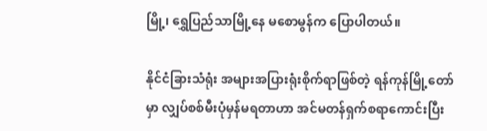မြို့၊ ရွှေပြည်သာမြို့နေ မစောမွန်က ပြောပါတယ်။

နိုင်ငံခြားသံရုံး အများအပြားရုံးစိုက်ရာဖြစ်တဲ့ ရန်ကုန်မြို့တော်မှာ လျှပ်စစ်မီးပုံမှန်မရတာဟာ အင်မတန်ရှက်စရာကောင်းပြီး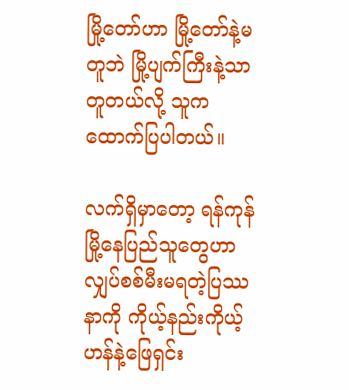မြို့တော်ဟာ မြို့တော်နဲ့မတူဘဲ မြို့ပျက်ကြီးနဲ့သာတူတယ်လို့ သူက ထောက်ပြပါတယ်။

လက်ရှိမှာတော့ ရန်ကုန်မြို့နေပြည်သူတွေဟာ လျှပ်စစ်မီးမရတဲ့ပြဿနာကို ကိုယ့်နည်းကိုယ့်ဟန်နဲ့ဖြေရှင်း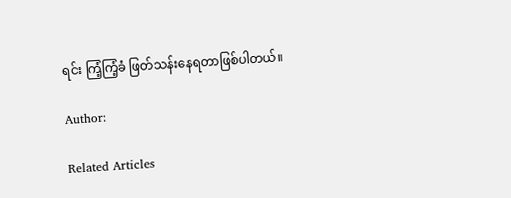ရင်း ကြံ့ကြံ့ခံ ဖြတ်သန်းနေရတာဖြစ်ပါတယ်။

Author:

Related Articles